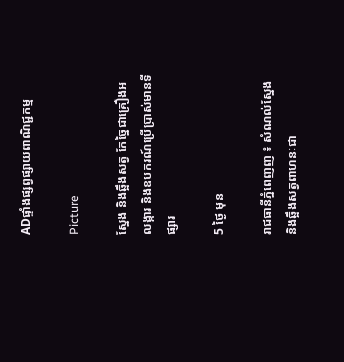ADផ្ទាំងផ្សព្វផ្សាយពាណិជ្ជកម្ម

Picture

ស្នែង និងឆ្អឹងសត្វ កែច្នៃជាគ្រឿងអលង្ការ និងឧបករណ៍ប្រើប្រាស់មានទីផ្សារ

5 ថ្ងៃ មុន

រាជធានីភ្នំពេញញ ៖ សំណល់ស្នែង និងឆ្អឹងសត្វពាហនៈជា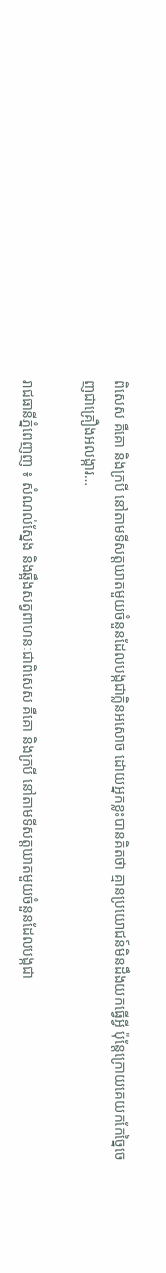ពិសេស គឺគោ និងក្របី នៅតាមទីសត្តឃាតមួយចំនួនដែលបង្កជាក្លិនអសោច ដោយអ្នកខ្លះបានគិតថា គ្មានប្រយោជន៍មិនដឹងយកធ្វើអ្វី ប៉ុន្តែក្រោយគេយកកែច្នៃចេញជាគ្រឿងអលង្ការ…

រាជធានីភ្នំពេញញ ៖ សំណល់ស្នែង និងឆ្អឹងសត្វពាហនៈជាពិសេស គឺគោ និងក្របី នៅតាមទីសត្តឃាតមួយចំនួនដែលបង្កជា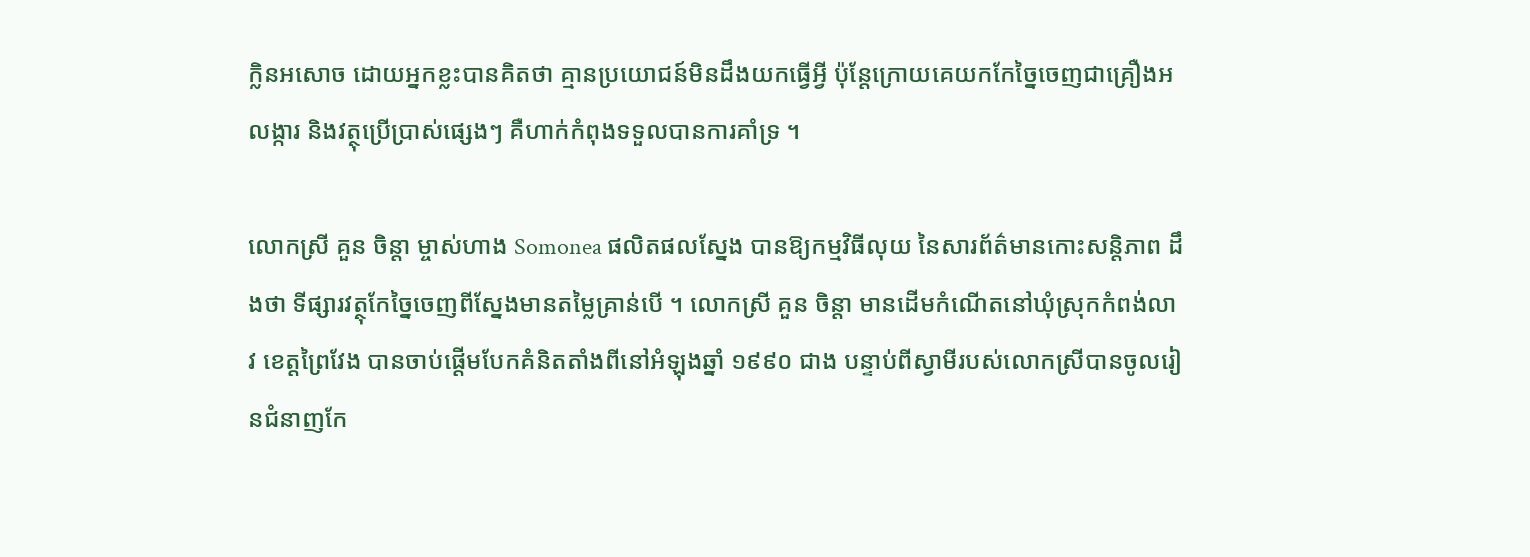ក្លិនអសោច ដោយអ្នកខ្លះបានគិតថា គ្មានប្រយោជន៍មិនដឹងយកធ្វើអ្វី ប៉ុន្តែក្រោយគេយកកែច្នៃចេញជាគ្រឿងអលង្ការ និងវត្ថុប្រើប្រាស់ផ្សេងៗ គឺហាក់កំពុងទទួលបានការគាំទ្រ ។

លោកស្រី គួន ចិន្តា ម្ចាស់ហាង Somonea ផលិតផលស្នែង បានឱ្យកម្មវិធីលុយ នៃសារព័ត៌មានកោះសន្តិភាព ដឹងថា ទីផ្សារវត្ថុកែច្នៃចេញពីស្នែងមានតម្លៃគ្រាន់បើ ។ លោកស្រី គួន ចិន្តា មានដើមកំណើតនៅឃុំស្រុកកំពង់លាវ ខេត្តព្រៃវែង បានចាប់ផ្តើមបែកគំនិតតាំងពីនៅអំឡុងឆ្នាំ ១៩៩០ ជាង បន្ទាប់ពីស្វាមីរបស់លោកស្រីបានចូលរៀនជំនាញកែ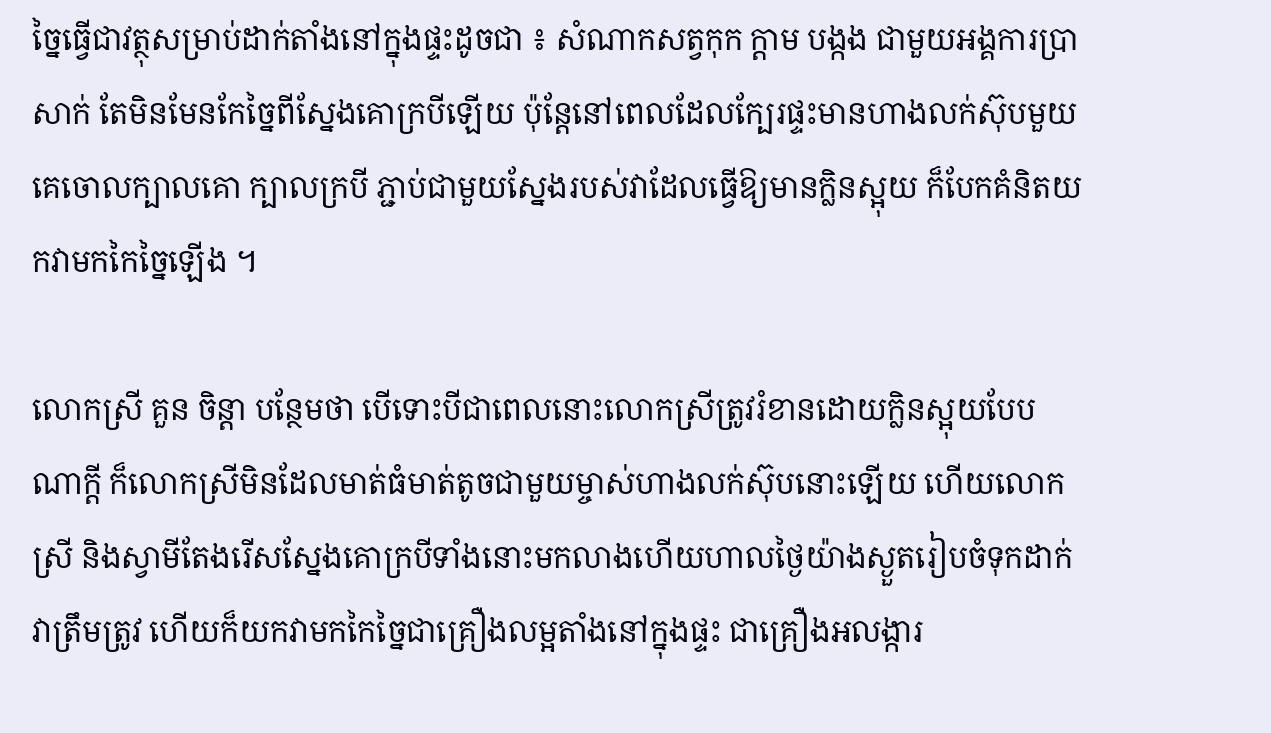ច្នៃធ្វើជាវត្ថុសម្រាប់ដាក់តាំងនៅក្នុងផ្ទះដូចជា ៖ សំណាកសត្វកុក ក្តាម បង្កង ជាមួយអង្គការប្រាសាក់ តែមិនមែនកែច្នៃពីស្នែងគោក្របីឡើយ ប៉ុន្តែនៅពេលដែលក្បែរផ្ទះមានហាងលក់ស៊ុបមួយគេចោលក្បាលគោ ក្បាលក្របី ភ្ជាប់ជាមួយស្នែងរបស់វាដែលធ្វើឱ្យមានក្លិនស្អុយ ក៏បែកគំនិតយកវាមកកៃច្នៃឡើង ។

លោកស្រី គួន ចិន្តា បន្ថែមថា បើទោះបីជាពេលនោះលោកស្រីត្រូវរំខានដោយក្លិនស្អុយបែបណាក្តី ក៏លោកស្រីមិនដែលមាត់ធំមាត់តូចជាមួយម្ចាស់ហាងលក់ស៊ុបនោះឡើយ ហើយលោកស្រី និងស្វាមីតែងរើសស្នែងគោក្របីទាំងនោះមកលាងហើយហាលថ្ងៃយ៉ាងស្ងួតរៀបចំទុកដាក់វាត្រឹមត្រូវ ហើយក៏យកវាមកកៃច្នៃជាគ្រឿងលម្អតាំងនៅក្នុងផ្ទះ ជាគ្រឿងអលង្ការ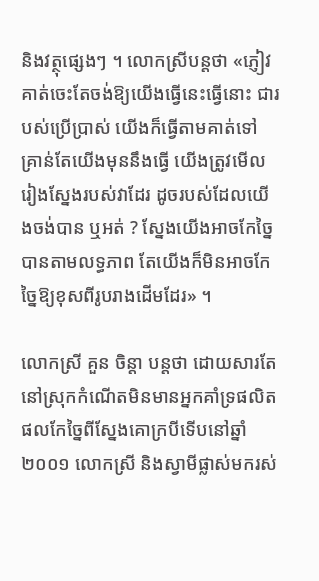និងវត្ថុផ្សេងៗ ។ លោកស្រីបន្តថា «ភ្ញៀវគាត់ចេះតែចង់ឱ្យយើងធ្វើនេះធ្វើនោះ ជារបស់ប្រើប្រាស់ យើងក៏ធ្វើតាមគាត់ទៅ គ្រាន់តែយើងមុននឹងធ្វើ យើងត្រូវមើលរៀងស្នែងរបស់វាដែរ ដូចរបស់ដែលយើងចង់បាន ឬអត់ ? ស្នែងយើងអាចកែច្នៃបានតាមលទ្ធភាព តែយើងក៏មិនអាចកែច្នៃឱ្យខុសពីរូបរាងដើមដែរ» ។

លោកស្រី គួន ចិន្តា បន្តថា ដោយសារតែនៅស្រុកកំណើតមិនមានអ្នកគាំទ្រផលិតផលកែច្នៃពីស្នែងគោក្របីទើបនៅឆ្នាំ ២០០១ លោកស្រី និងស្វាមីផ្លាស់មករស់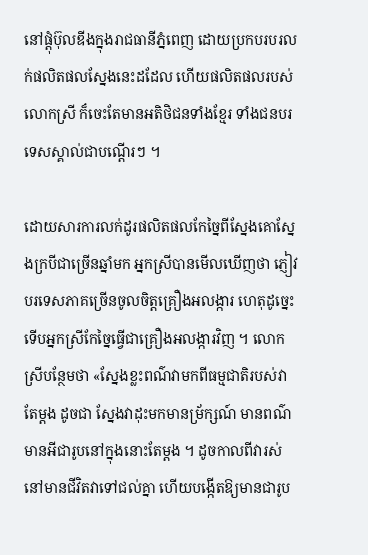នៅផ្ដុំប៊ុលឌីងក្នុងរាជធានីភ្នំពេញ ដោយប្រកបរបរលក់ផលិតផលស្នែងនេះដដែល ហើយផលិតផលរបស់លោកស្រី ក៏ចេះតែមានអតិថិជនទាំងខ្មែរ ទាំងជនបរទេសស្គាល់ជាបណ្តើរៗ ។

ដោយសារការលក់ដូរផលិតផលកែច្នៃពីស្នែងគោស្នែងក្របីជាច្រើនឆ្នាំមក អ្នកស្រីបានមើលឃើញថា ភ្ញៀវបរទេសភាគច្រើនចូលចិត្តគ្រឿងអលង្ការ ហេតុដូច្នេះទើបអ្នកស្រីកែច្នៃធ្វើជាគ្រឿងអលង្ការវិញ ។ លោកស្រីបន្ថែមថា «ស្នែងខ្លះពណ៌វាមកពីធម្មជាតិរបស់វាតែម្តង ដូចជា ស្នែងវាដុះមកមានម្រ័ក្សណ៍ មានពណ៌មានអីជារូបនៅក្នុងនោះតែម្តង ។ ដូចកាលពីវារស់នៅមានជីវិតវាទៅជល់គ្នា ហើយបង្កើតឱ្យមានជារូប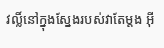វល្លិ៍នៅក្នុងស្នែងរបស់វាតែម្តង អ៊ី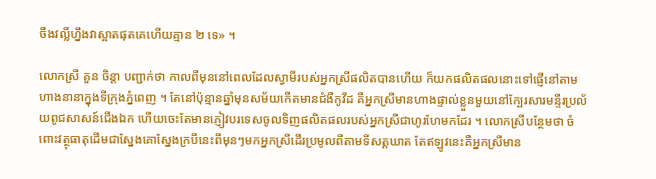ចឹងវល្លិ៍ហ្នឹងវាស្អាតផុតគេហើយគ្មាន ២ ទេ» ។

លោកស្រី គួន ចិន្តា បញ្ជាក់ថា កាលពីមុននៅពេលដែលស្វាមីរបស់អ្នកស្រីផលិតបានហើយ ក៏យកផលិតផលនោះទៅផ្ញើនៅតាមហាងនានាក្នុងទីក្រុងភ្នំពេញ ។ តែនៅប៉ុន្មានឆ្នាំមុនសម័យកើតមានជំងឺកូវីដ គឺអ្នកស្រីមានហាងផ្ទាល់ខ្លួនមួយនៅក្បែរសារមន្ទីរប្រល័យពូជសាសន៍ជើងឯក ហើយចេះតែមានភ្ញៀវបរទេសចូលទិញផលិតផលរបស់អ្នកស្រីជាហូរហែមកដែរ ។ លោកស្រីបន្ថែមថា ចំពោះវត្ថុធាតុដើមជាស្នែងគោស្នែងក្របីនេះពីមុនៗមកអ្នកស្រីដើរប្រមូលពីតាមទីសត្តឃាត តែឥឡូវនេះគឺអ្នកស្រីមាន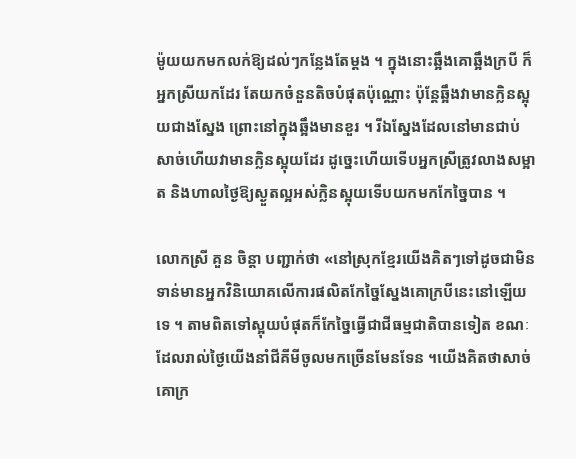ម៉ូយយកមកលក់ឱ្យដល់ៗកន្លែងតែម្តង ។ ក្នុងនោះឆ្អឹងគោឆ្អឹងក្របី ក៏អ្នកស្រីយកដែរ តែយកចំនួនតិចបំផុតប៉ុណ្ណោះ ប៉ុន្តែឆ្អឹងវាមានក្លិនស្អុយជាងស្នែង ព្រោះនៅក្នុងឆ្អឹងមានខួរ ។ រីឯស្នែងដែលនៅមានជាប់សាច់ហើយវាមានក្លិនស្អុយដែរ ដូច្នេះហើយទើបអ្នកស្រីត្រូវលាងសម្អាត និងហាលថ្ងៃឱ្យស្ងួតល្អអស់ក្លិនស្អុយទើបយកមកកែច្នៃបាន ។

លោកស្រី គួន ចិន្តា បញ្ជាក់ថា «នៅស្រុកខ្មែរយើងគិតៗទៅដូចជាមិនទាន់មានអ្នកវិនិយោគលើការផលិតកែច្នៃស្នែងគោក្របីនេះនៅឡើយទេ ។ តាមពិតទៅស្អុយបំផុតក៏កែច្នៃធ្វើជាជីធម្មជាតិបានទៀត ខណៈដែលរាល់ថ្ងៃយើងនាំជីគីមីចូលមកច្រើនមែនទែន ។យើងគិតថាសាច់គោក្រ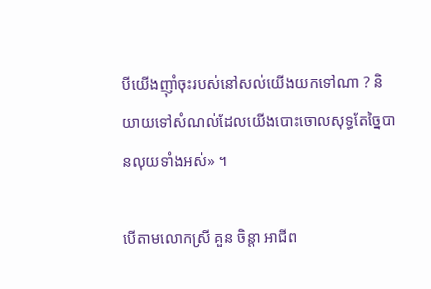បីយើងញ៉ាំចុះរបស់នៅសល់យើងយកទៅណា ? និយាយទៅសំណល់ដែលយើងបោះចោលសុទ្ធតែច្នៃបានលុយទាំងអស់» ។

បើតាមលោកស្រី គួន ចិន្តា អាជីព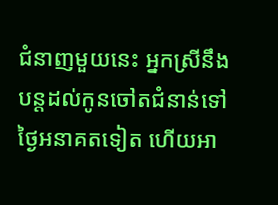ជំនាញមួយនេះ អ្នកស្រីនឹងបន្តដល់កូនចៅតជំនាន់ទៅថ្ងៃអនាគតទៀត ហើយអា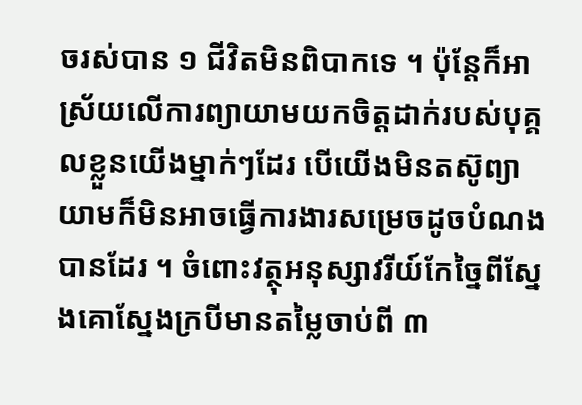ចរស់បាន ១ ជីវិតមិនពិបាកទេ ។ ប៉ុន្តែក៏អាស្រ័យលើការព្យាយាមយកចិត្តដាក់របស់បុគ្គលខ្លួនយើងម្នាក់ៗដែរ បើយើងមិនតស៊ូព្យាយាមក៏មិនអាចធ្វើការងារសម្រេចដូចបំណងបានដែរ ។ ចំពោះវត្ថុអនុស្សាវរីយ៍កែច្នៃពីស្នែងគោស្នែងក្របីមានតម្លៃចាប់ពី ៣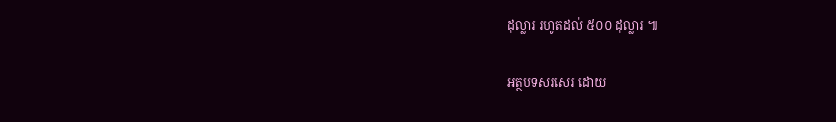ដុល្លារ រហូតដល់ ៥០០ ដុល្លារ ៕

អត្ថបទសរសេរ ដោយ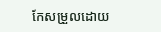កែសម្រួលដោយ